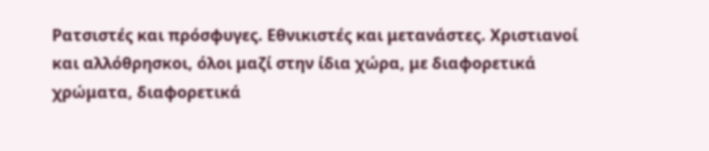Ρατσιστές και πρόσφυγες. Εθνικιστές και μετανάστες. Χριστιανοί και αλλόθρησκοι, όλοι μαζί στην ίδια χώρα, με διαφορετικά χρώματα, διαφορετικά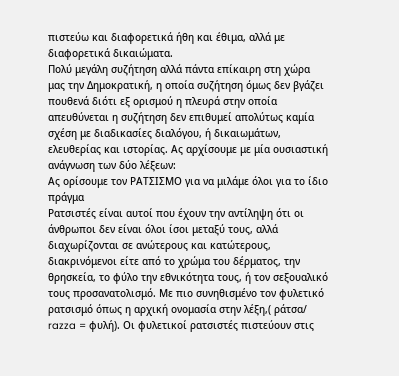πιστεύω και διαφορετικά ήθη και έθιμα, αλλά με διαφορετικά δικαιώματα.
Πολύ μεγάλη συζήτηση αλλά πάντα επίκαιρη στη χώρα μας την Δημοκρατική, η οποία συζήτηση όμως δεν βγάζει πουθενά διότι εξ ορισμού η πλευρά στην οποία απευθύνεται η συζήτηση δεν επιθυμεί απολύτως καμία σχέση με διαδικασίες διαλόγου, ή δικαιωμάτων, ελευθερίας και ιστορίας. Ας αρχίσουμε με μία ουσιαστική ανάγνωση των δύο λέξεων:
Ας ορίσουμε τον ΡΑΤΣΙΣΜΟ για να μιλάμε όλοι για το ίδιο πράγμα
Ρατσιστές είναι αυτοί που έχουν την αντίληψη ότι οι άνθρωποι δεν είναι όλοι ίσοι μεταξύ τους, αλλά διαχωρίζονται σε ανώτερους και κατώτερους, διακρινόμενοι είτε από το χρώμα του δέρματος, την θρησκεία, το φύλο την εθνικότητα τους, ή τον σεξουαλικό τους προσανατολισμό. Με πιο συνηθισμένο τον φυλετικό ρατσισμό όπως η αρχική ονομασία στην λέξη,( ράτσα/ razza = φυλή). Οι φυλετικοί ρατσιστές πιστεύουν στις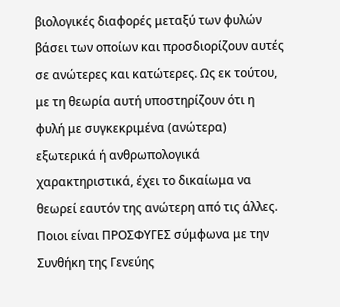βιολογικές διαφορές μεταξύ των φυλών βάσει των οποίων και προσδιορίζουν αυτές σε ανώτερες και κατώτερες. Ως εκ τούτου, με τη θεωρία αυτή υποστηρίζουν ότι η φυλή με συγκεκριμένα (ανώτερα) εξωτερικά ή ανθρωπολογικά χαρακτηριστικά, έχει το δικαίωμα να θεωρεί εαυτόν της ανώτερη από τις άλλες.
Ποιοι είναι ΠΡΟΣΦΥΓΕΣ σύμφωνα με την Συνθήκη της Γενεύης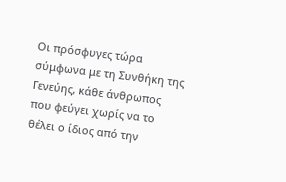Οι πρόσφυγες τώρα σύμφωνα με τη Συνθήκη της Γενεύης, κάθε άνθρωπος που φεύγει χωρίς να το θέλει ο ίδιος από την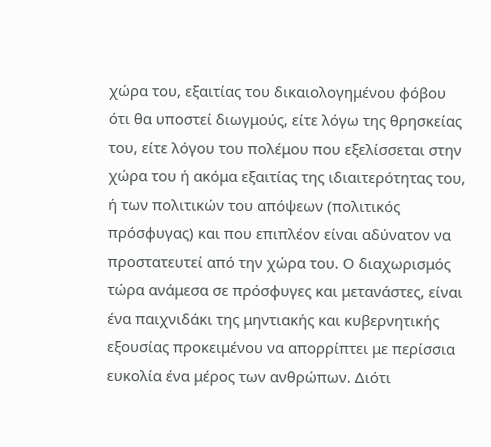χώρα του, εξαιτίας του δικαιολογημένου φόβου ότι θα υποστεί διωγμούς, είτε λόγω της θρησκείας του, είτε λόγου του πολέμου που εξελίσσεται στην χώρα του ή ακόμα εξαιτίας της ιδιαιτερότητας του, ή των πολιτικών του απόψεων (πολιτικός πρόσφυγας) και που επιπλέον είναι αδύνατον να προστατευτεί από την χώρα του. Ο διαχωρισμός τώρα ανάμεσα σε πρόσφυγες και μετανάστες, είναι ένα παιχνιδάκι της μηντιακής και κυβερνητικής εξουσίας προκειμένου να απορρίπτει με περίσσια ευκολία ένα μέρος των ανθρώπων. Διότι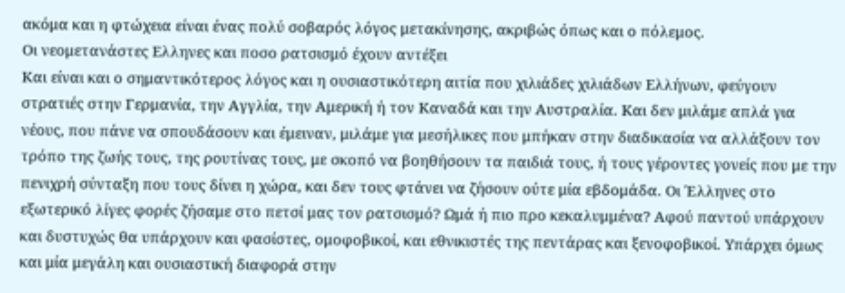ακόμα και η φτώχεια είναι ένας πολύ σοβαρός λόγος μετακίνησης, ακριβώς όπως και ο πόλεμος.
Οι νεομετανάστες Ελληνες και ποσο ρατσισμό έχουν αντέξει
Και είναι και ο σημαντικότερος λόγος και η ουσιαστικότερη αιτία που χιλιάδες χιλιάδων Ελλήνων, φεύγουν στρατιές στην Γερμανία, την Αγγλία, την Αμερική ή τον Καναδά και την Αυστραλία. Και δεν μιλάμε απλά για νέους, που πάνε να σπουδάσουν και έμειναν, μιλάμε για μεσήλικες που μπήκαν στην διαδικασία να αλλάξουν τον τρόπο της ζωής τους, της ρουτίνας τους, με σκοπό να βοηθήσουν τα παιδιά τους, ή τους γέροντες γονείς που με την πενιχρή σύνταξη που τους δίνει η χώρα, και δεν τους φτάνει να ζήσουν ούτε μία εβδομάδα. Οι Έλληνες στο εξωτερικό λίγες φορές ζήσαμε στο πετσί μας τον ρατσισμό? Ωμά ή πιο προ κεκαλυμμένα? Αφού παντού υπάρχουν και δυστυχώς θα υπάρχουν και φασίστες, ομοφοβικοί, και εθνικιστές της πεντάρας και ξενοφοβικοί. Υπάρχει όμως και μία μεγάλη και ουσιαστική διαφορά στην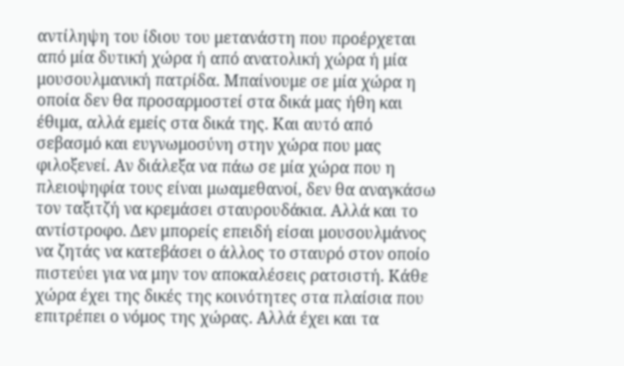αντίληψη του ίδιου του μετανάστη που προέρχεται από μία δυτική χώρα ή από ανατολική χώρα ή μία μουσουλμανική πατρίδα. Μπαίνουμε σε μία χώρα η οποία δεν θα προσαρμοστεί στα δικά μας ήθη και έθιμα, αλλά εμείς στα δικά της. Και αυτό από σεβασμό και ευγνωμοσύνη στην χώρα που μας φιλοξενεί. Αν διάλεξα να πάω σε μία χώρα που η πλειοψηφία τους είναι μωαμεθανοί, δεν θα αναγκάσω τον ταξιτζή να κρεμάσει σταυρουδάκια. Αλλά και το αντίστροφο. Δεν μπορείς επειδή είσαι μουσουλμάνος να ζητάς να κατεβάσει ο άλλος το σταυρό στον οποίο πιστεύει για να μην τον αποκαλέσεις ρατσιστή. Κάθε χώρα έχει της δικές της κοινότητες στα πλαίσια που επιτρέπει ο νόμος της χώρας. Αλλά έχει και τα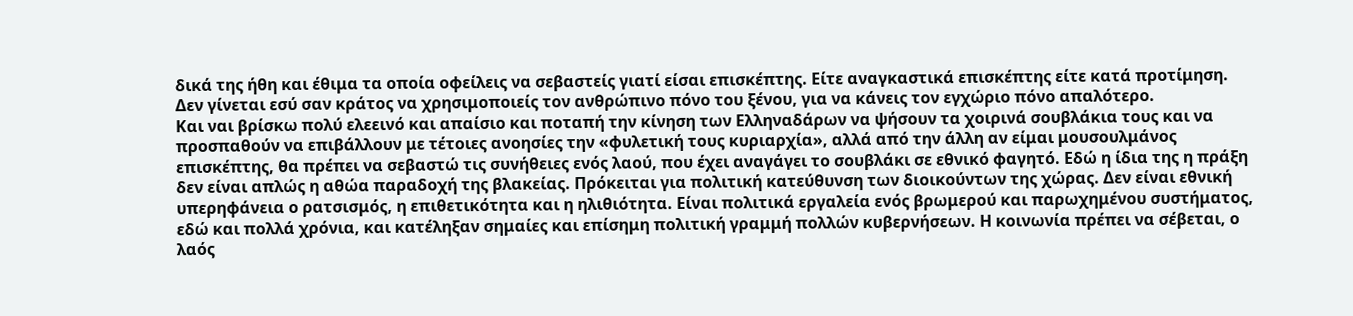δικά της ήθη και έθιμα τα οποία οφείλεις να σεβαστείς γιατί είσαι επισκέπτης. Είτε αναγκαστικά επισκέπτης είτε κατά προτίμηση.
Δεν γίνεται εσύ σαν κράτος να χρησιμοποιείς τον ανθρώπινο πόνο του ξένου, για να κάνεις τον εγχώριο πόνο απαλότερο.
Και ναι βρίσκω πολύ ελεεινό και απαίσιο και ποταπή την κίνηση των Ελληναδάρων να ψήσουν τα χοιρινά σουβλάκια τους και να προσπαθούν να επιβάλλουν με τέτοιες ανοησίες την «φυλετική τους κυριαρχία», αλλά από την άλλη αν είμαι μουσουλμάνος επισκέπτης, θα πρέπει να σεβαστώ τις συνήθειες ενός λαού, που έχει αναγάγει το σουβλάκι σε εθνικό φαγητό. Εδώ η ίδια της η πράξη δεν είναι απλώς η αθώα παραδοχή της βλακείας. Πρόκειται για πολιτική κατεύθυνση των διοικούντων της χώρας. Δεν είναι εθνική υπερηφάνεια ο ρατσισμός, η επιθετικότητα και η ηλιθιότητα. Είναι πολιτικά εργαλεία ενός βρωμερού και παρωχημένου συστήματος, εδώ και πολλά χρόνια, και κατέληξαν σημαίες και επίσημη πολιτική γραμμή πολλών κυβερνήσεων. Η κοινωνία πρέπει να σέβεται, ο λαός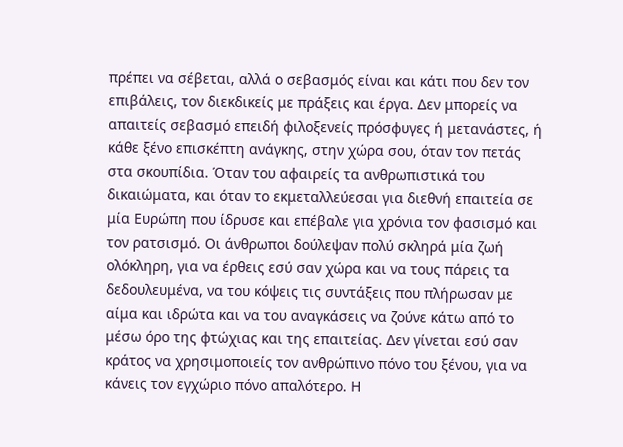πρέπει να σέβεται, αλλά ο σεβασμός είναι και κάτι που δεν τον επιβάλεις, τον διεκδικείς με πράξεις και έργα. Δεν μπορείς να απαιτείς σεβασμό επειδή φιλοξενείς πρόσφυγες ή μετανάστες, ή κάθε ξένο επισκέπτη ανάγκης, στην χώρα σου, όταν τον πετάς στα σκουπίδια. Όταν του αφαιρείς τα ανθρωπιστικά του δικαιώματα, και όταν το εκμεταλλεύεσαι για διεθνή επαιτεία σε μία Ευρώπη που ίδρυσε και επέβαλε για χρόνια τον φασισμό και τον ρατσισμό. Οι άνθρωποι δούλεψαν πολύ σκληρά μία ζωή ολόκληρη, για να έρθεις εσύ σαν χώρα και να τους πάρεις τα δεδουλευμένα, να του κόψεις τις συντάξεις που πλήρωσαν με αίμα και ιδρώτα και να του αναγκάσεις να ζούνε κάτω από το μέσω όρο της φτώχιας και της επαιτείας. Δεν γίνεται εσύ σαν κράτος να χρησιμοποιείς τον ανθρώπινο πόνο του ξένου, για να κάνεις τον εγχώριο πόνο απαλότερο. Η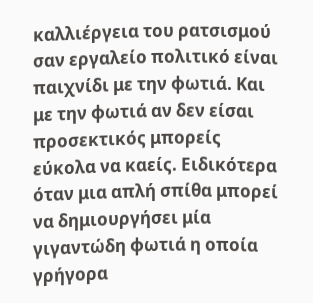καλλιέργεια του ρατσισμού σαν εργαλείο πολιτικό είναι παιχνίδι με την φωτιά. Και με την φωτιά αν δεν είσαι προσεκτικός μπορείς εύκολα να καείς. Ειδικότερα όταν μια απλή σπίθα μπορεί να δημιουργήσει μία γιγαντώδη φωτιά η οποία γρήγορα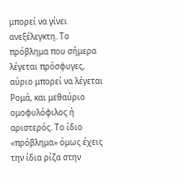μπορεί να γίνει ανεξέλεγκτη. Το πρόβλημα που σήμερα λέγεται πρόσφυγες, αύριο μπορεί να λέγεται Ρομά, και μεθαύριο ομοφυλόφιλος ή αριστερός. Το ίδιο «πρόβλημα» όμως έχεις την ίδια ρίζα στην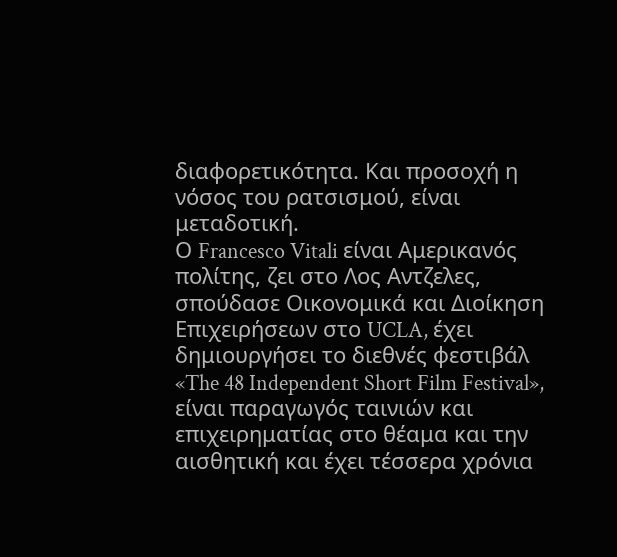διαφορετικότητα. Και προσοχή η νόσος του ρατσισμού, είναι μεταδοτική.
Ο Francesco Vitali είναι Αμερικανός πολίτης, ζει στο Λος Αντζελες, σπούδασε Οικονομικά και Διοίκηση Επιχειρήσεων στο UCLA, έχει δημιουργήσει το διεθνές φεστιβάλ «The 48 Independent Short Film Festival», είναι παραγωγός ταινιών και επιχειρηματίας στο θέαμα και την αισθητική και έχει τέσσερα χρόνια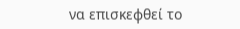να επισκεφθεί το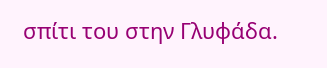σπίτι του στην Γλυφάδα.